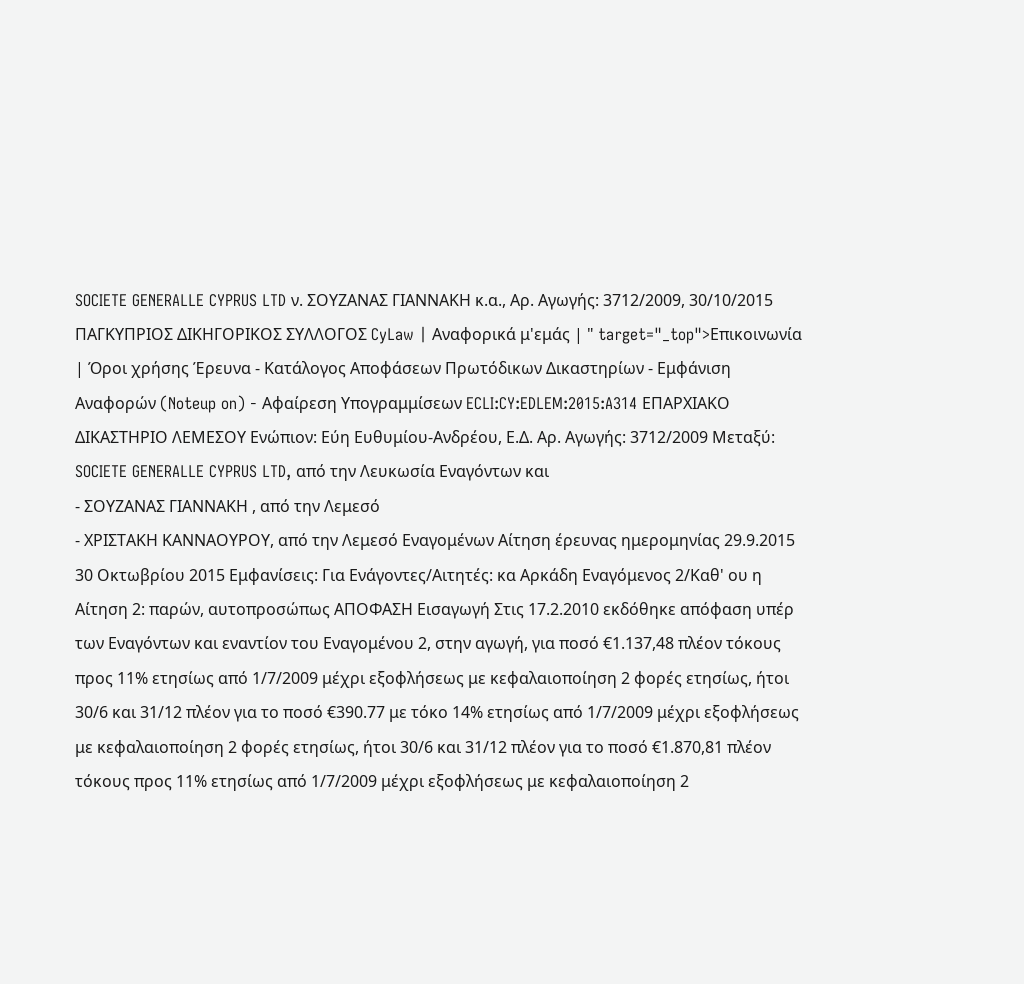SOCIETE GENERALLE CYPRUS LTD ν. ΣΟΥΖΑΝΑΣ ΓΙΑΝΝΑΚΗ κ.α., Αρ. Αγωγής: 3712/2009, 30/10/2015 ΠΑΓΚΥΠΡΙΟΣ ΔΙΚΗΓΟΡΙΚΟΣ ΣΥΛΛΟΓΟΣ CyLaw | Αναφορικά μ'εμάς | " target="_top">Επικοινωνία | Όροι χρήσης Έρευνα - Κατάλογος Αποφάσεων Πρωτόδικων Δικαστηρίων - Εμφάνιση Αναφορών (Noteup on) - Αφαίρεση Υπογραμμίσεων ECLI:CY:EDLEM:2015:A314 ΕΠΑΡΧΙΑΚΟ ΔΙΚΑΣΤΗΡΙΟ ΛΕΜΕΣΟΥ Ενώπιον: Εύη Ευθυμίου-Ανδρέου, Ε.Δ. Αρ. Αγωγής: 3712/2009 Μεταξύ: SOCIETE GENERALLE CYPRUS LTD, από την Λευκωσία Εναγόντων και
- ΣΟΥΖΑΝΑΣ ΓΙΑΝΝΑΚΗ , από την Λεμεσό
- ΧΡΙΣΤΑΚΗ ΚΑΝΝΑΟΥΡΟΥ, από την Λεμεσό Εναγομένων Αίτηση έρευνας ημερομηνίας 29.9.2015 30 Οκτωβρίου 2015 Εμφανίσεις: Για Ενάγοντες/Αιτητές: κα Αρκάδη Εναγόμενος 2/Καθ' ου η Αίτηση 2: παρών, αυτοπροσώπως ΑΠΟΦΑΣΗ Εισαγωγή Στις 17.2.2010 εκδόθηκε απόφαση υπέρ των Εναγόντων και εναντίον του Εναγομένου 2, στην αγωγή, για ποσό €1.137,48 πλέον τόκους προς 11% ετησίως από 1/7/2009 μέχρι εξοφλήσεως με κεφαλαιοποίηση 2 φορές ετησίως, ήτοι 30/6 και 31/12 πλέον για το ποσό €390.77 με τόκο 14% ετησίως από 1/7/2009 μέχρι εξοφλήσεως με κεφαλαιοποίηση 2 φορές ετησίως, ήτοι 30/6 και 31/12 πλέον για το ποσό €1.870,81 πλέον τόκους προς 11% ετησίως από 1/7/2009 μέχρι εξοφλήσεως με κεφαλαιοποίηση 2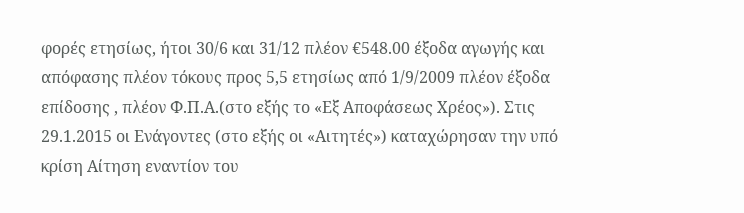φορές ετησίως, ήτοι 30/6 και 31/12 πλέον €548.00 έξοδα αγωγής και απόφασης πλέον τόκους προς 5,5 ετησίως από 1/9/2009 πλέον έξοδα επίδοσης , πλέον Φ.Π.Α.(στο εξής το «Εξ Αποφάσεως Χρέος»). Στις 29.1.2015 οι Ενάγοντες (στο εξής οι «Αιτητές») καταχώρησαν την υπό κρίση Αίτηση εναντίον του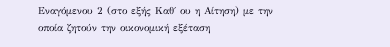Εναγόμενου 2 (στο εξής Καθ΄ ου η Αίτηση) με την οποία ζητούν την οικονομική εξέταση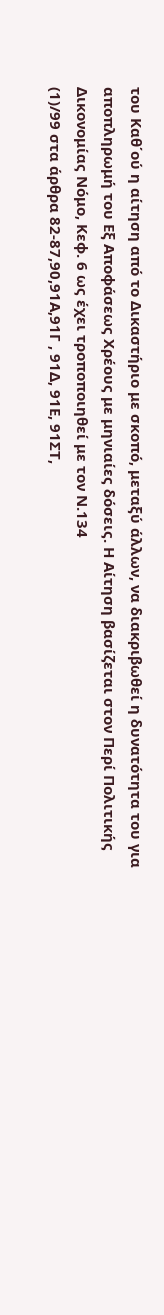του Καθ΄ού η αίτηση από το Δικαστήριο με σκοπό, μεταξύ άλλων, να διακριβωθεί η δυνατότητα του για αποπληρωμή του Eξ Αποφάσεως Χρέους με μηνιαίες δόσεις. Η Αίτηση βασίζεται στον Περί Πολιτικής Δικονομίας Νόμο, Κεφ. 6 ως έχει τροποποιηθεί με τον Ν.134
(1)/99 στα άρθρα 82-87,90,91Α,91Γ , 91Δ, 91Ε, 91ΣΤ,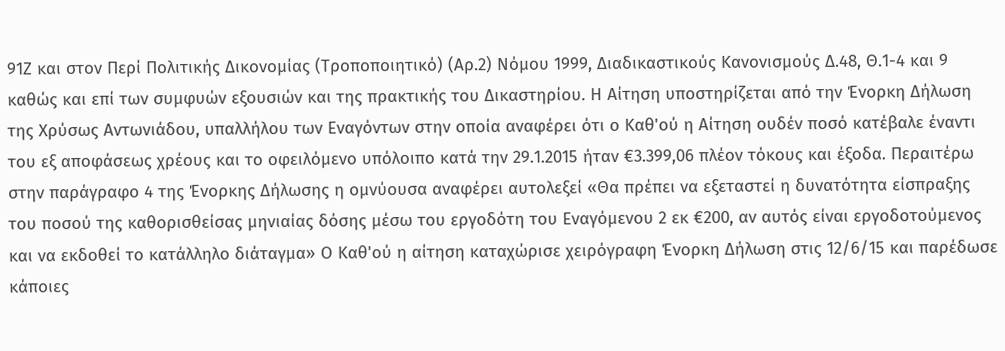91Ζ και στον Περί Πολιτικής Δικονομίας (Τροποποιητικό) (Αρ.2) Νόμου 1999, Διαδικαστικούς Κανονισμούς Δ.48, Θ.1-4 και 9 καθώς και επί των συμφυών εξουσιών και της πρακτικής του Δικαστηρίου. Η Αίτηση υποστηρίζεται από την Ένορκη Δήλωση της Χρύσως Αντωνιάδου, υπαλλήλου των Εναγόντων στην οποία αναφέρει ότι ο Καθ'ού η Αίτηση ουδέν ποσό κατέβαλε έναντι του εξ αποφάσεως χρέους και το οφειλόμενο υπόλοιπο κατά την 29.1.2015 ήταν €3.399,06 πλέον τόκους και έξοδα. Περαιτέρω στην παράγραφο 4 της Ένορκης Δήλωσης η ομνύουσα αναφέρει αυτολεξεί «Θα πρέπει να εξεταστεί η δυνατότητα είσπραξης του ποσού της καθορισθείσας μηνιαίας δόσης μέσω του εργοδότη του Εναγόμενου 2 εκ €200, αν αυτός είναι εργοδοτούμενος και να εκδοθεί το κατάλληλο διάταγμα» Ο Καθ'ού η αίτηση καταχώρισε χειρόγραφη Ένορκη Δήλωση στις 12/6/15 και παρέδωσε κάποιες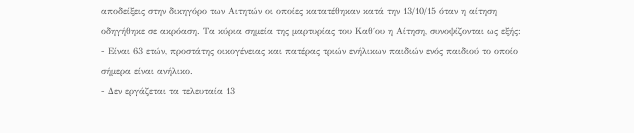αποδείξεις στην δικηγόρο των Αιτητών οι οποίες κατατέθηκαν κατά την 13/10/15 όταν η αίτηση οδηγήθηκε σε ακρόαση. Τα κύρια σημεία της μαρτυρίας του Καθ΄ου η Αίτηση, συνοψίζονται ως εξής:
- Είναι 63 ετών, προστάτης οικογένειας και πατέρας τριών ενήλικων παιδιών ενός παιδιού το οποίο σήμερα είναι ανήλικο.
- Δεν εργάζεται τα τελευταία 13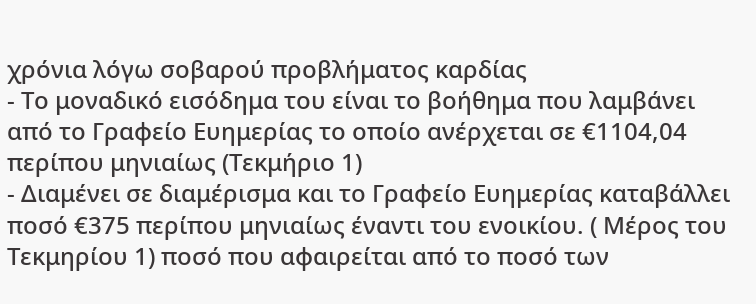χρόνια λόγω σοβαρού προβλήματος καρδίας
- Το μοναδικό εισόδημα του είναι το βοήθημα που λαμβάνει από το Γραφείο Ευημερίας το οποίο ανέρχεται σε €1104,04 περίπου μηνιαίως (Τεκμήριο 1)
- Διαμένει σε διαμέρισμα και το Γραφείο Ευημερίας καταβάλλει ποσό €375 περίπου μηνιαίως έναντι του ενοικίου. ( Μέρος του Τεκμηρίου 1) ποσό που αφαιρείται από το ποσό των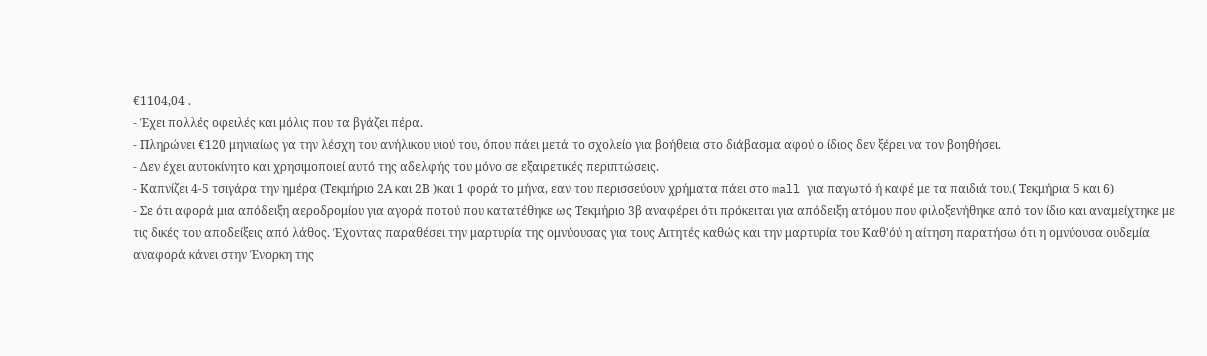€1104,04 .
- Έχει πολλές οφειλές και μόλις που τα βγάζει πέρα.
- Πληρώνει €120 μηνιαίως γα την λέσχη του ανήλικου υιού του, όπου πάει μετά το σχολείο για βοήθεια στο διάβασμα αφού ο ίδιος δεν ξέρει να τον βοηθήσει.
- Δεν έχει αυτοκίνητο και χρησιμοποιεί αυτό της αδελφής του μόνο σε εξαιρετικές περιπτώσεις.
- Καπνίζει 4-5 τσιγάρα την ημέρα (Τεκμήριο 2Α και 2Β )και 1 φορά το μήνα, εαν του περισσεύουν χρήματα πάει στο mall για παγωτό ή καφέ με τα παιδιά του.( Τεκμήρια 5 και 6)
- Σε ότι αφορά μια απόδειξη αεροδρομίου για αγορά ποτού που κατατέθηκε ως Τεκμήριο 3β αναφέρει ότι πρόκειται για απόδειξη ατόμου που φιλοξενήθηκε από τον ίδιο και αναμείχτηκε με τις δικές του αποδείξεις από λάθος. Έχοντας παραθέσει την μαρτυρία της ομνύουσας για τους Αιτητές καθώς και την μαρτυρία του Καθ'όύ η αίτηση παρατήσω ότι η ομνύουσα ουδεμία αναφορά κάνει στην Ένορκη της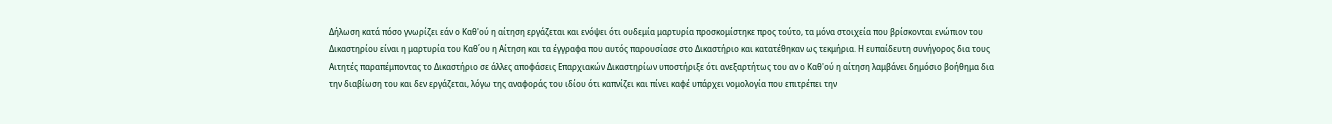Δήλωση κατά πόσο γνωρίζει εάν ο Καθ'ού η αίτηση εργάζεται και ενόψει ότι ουδεμία μαρτυρία προσκομίστηκε προς τούτο, τα μόνα στοιχεία που βρίσκονται ενώπιον του Δικαστηρίου είναι η μαρτυρία του Καθ΄ου η Αίτηση και τα έγγραφα που αυτός παρουσίασε στο Δικαστήριο και κατατέθηκαν ως τεκμήρια. Η ευπαίδευτη συνήγορος δια τους Αιτητές παραπέμποντας το Δικαστήριο σε άλλες αποφάσεις Επαρχιακών Δικαστηρίων υποστήριξε ότι ανεξαρτήτως του αν ο Καθ'ού η αίτηση λαμβάνει δημόσιο βοήθημα δια την διαβίωση του και δεν εργάζεται, λόγω της αναφοράς του ιδίου ότι καπνίζει και πίνει καφέ υπάρχει νομολογία που επιτρέπει την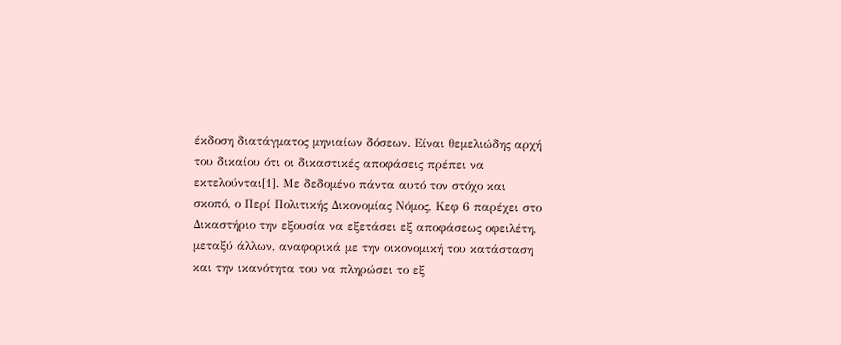έκδοση διατάγματος μηνιαίων δόσεων. Είναι θεμελιώδης αρχή του δικαίου ότι οι δικαστικές αποφάσεις πρέπει να εκτελούνται[1]. Με δεδομένο πάντα αυτό τον στόχο και σκοπό, ο Περί Πολιτικής Δικονομίας Νόμος, Κεφ 6 παρέχει στο Δικαστήριο την εξουσία να εξετάσει εξ αποφάσεως οφειλέτη, μεταξύ άλλων, αναφορικά με την οικονομική του κατάσταση και την ικανότητα του να πληρώσει το εξ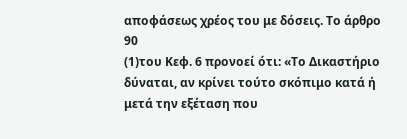αποφάσεως χρέος του με δόσεις. Το άρθρο 90
(1)του Κεφ. 6 προνοεί ότι: «Το Δικαστήριο δύναται, αν κρίνει τούτο σκόπιμο κατά ή μετά την εξέταση που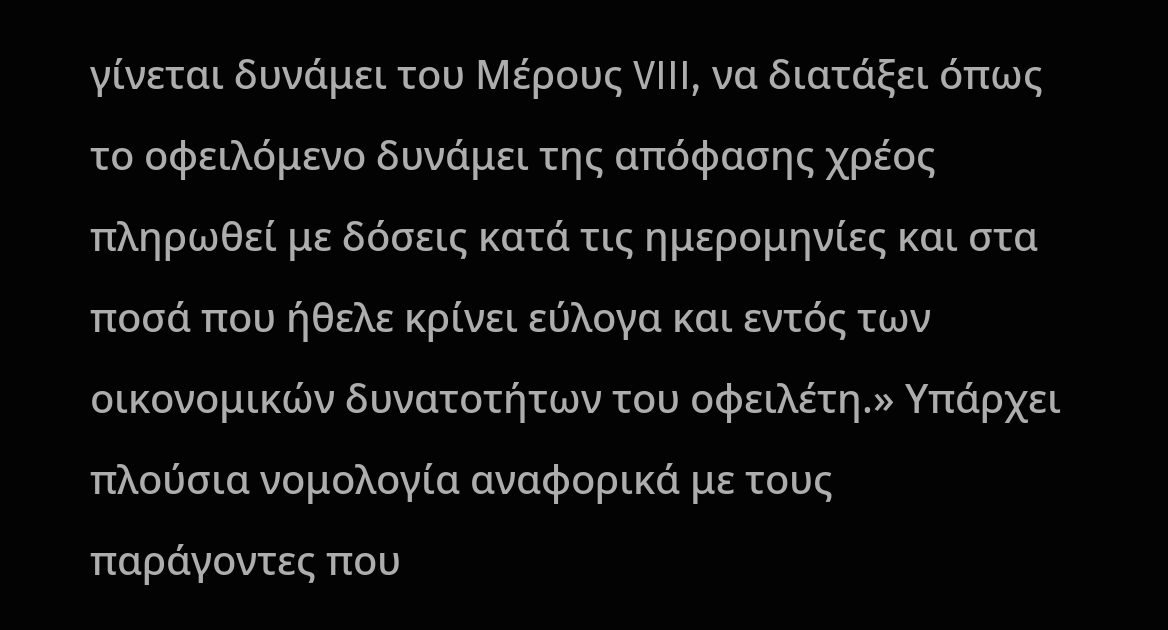γίνεται δυνάμει του Μέρους VIII, να διατάξει όπως το οφειλόμενο δυνάμει της απόφασης χρέος πληρωθεί με δόσεις κατά τις ημερομηνίες και στα ποσά που ήθελε κρίνει εύλογα και εντός των οικονομικών δυνατοτήτων του οφειλέτη.» Υπάρχει πλούσια νομολογία αναφορικά με τους παράγοντες που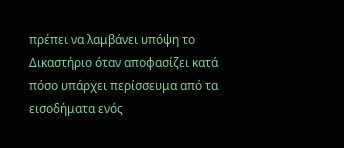πρέπει να λαμβάνει υπόψη το Δικαστήριο όταν αποφασίζει κατά πόσο υπάρχει περίσσευμα από τα εισοδήματα ενός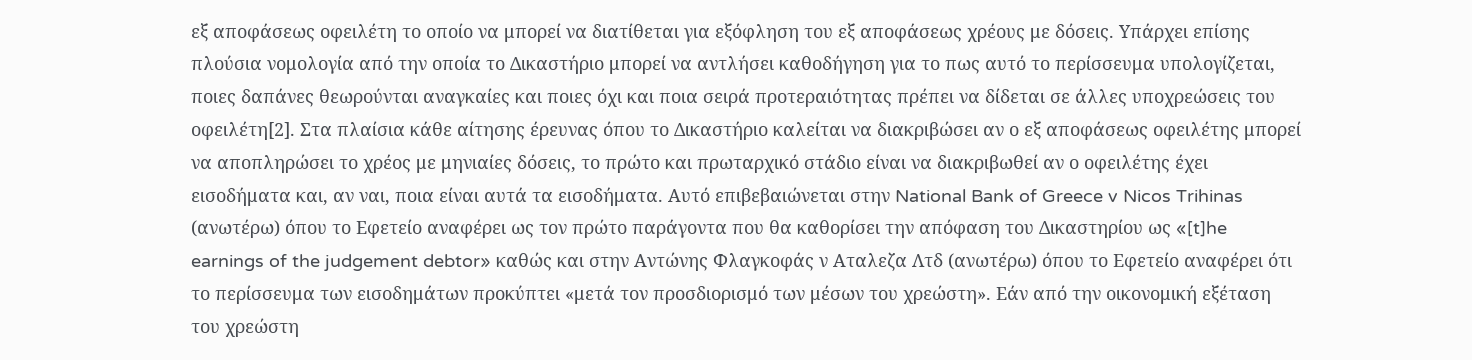εξ αποφάσεως οφειλέτη το οποίο να μπορεί να διατίθεται για εξόφληση του εξ αποφάσεως χρέους με δόσεις. Υπάρχει επίσης πλούσια νομολογία από την οποία το Δικαστήριο μπορεί να αντλήσει καθοδήγηση για το πως αυτό το περίσσευμα υπολογίζεται, ποιες δαπάνες θεωρούνται αναγκαίες και ποιες όχι και ποια σειρά προτεραιότητας πρέπει να δίδεται σε άλλες υποχρεώσεις του οφειλέτη[2]. Στα πλαίσια κάθε αίτησης έρευνας όπου το Δικαστήριο καλείται να διακριβώσει αν ο εξ αποφάσεως οφειλέτης μπορεί να αποπληρώσει το χρέος με μηνιαίες δόσεις, το πρώτο και πρωταρχικό στάδιο είναι να διακριβωθεί αν ο οφειλέτης έχει εισοδήματα και, αν ναι, ποια είναι αυτά τα εισοδήματα. Αυτό επιβεβαιώνεται στην National Bank of Greece v Nicos Trihinas (ανωτέρω) όπου το Εφετείο αναφέρει ως τον πρώτο παράγοντα που θα καθορίσει την απόφαση του Δικαστηρίου ως «[t]he earnings of the judgement debtor» καθώς και στην Αντώνης Φλαγκοφάς ν Αταλεζα Λτδ (ανωτέρω) όπου το Εφετείο αναφέρει ότι το περίσσευμα των εισοδημάτων προκύπτει «μετά τον προσδιορισμό των μέσων του χρεώστη». Εάν από την οικονομική εξέταση του χρεώστη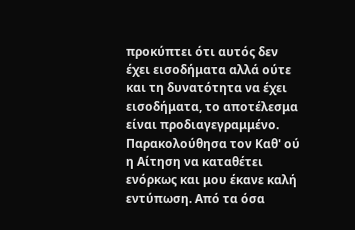προκύπτει ότι αυτός δεν έχει εισοδήματα αλλά ούτε και τη δυνατότητα να έχει εισοδήματα, το αποτέλεσμα είναι προδιαγεγραμμένο. Παρακολούθησα τον Καθ' ού η Αίτηση να καταθέτει ενόρκως και μου έκανε καλή εντύπωση. Από τα όσα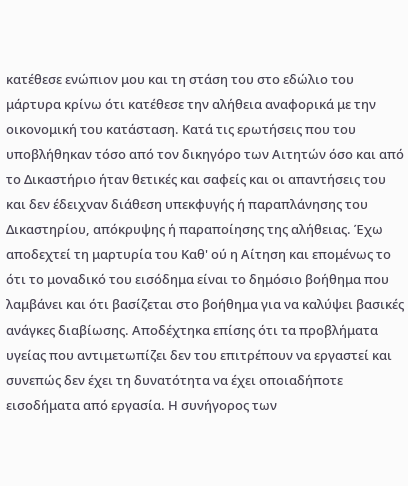κατέθεσε ενώπιον μου και τη στάση του στο εδώλιο του μάρτυρα κρίνω ότι κατέθεσε την αλήθεια αναφορικά με την οικονομική του κατάσταση. Κατά τις ερωτήσεις που του υποβλήθηκαν τόσο από τον δικηγόρο των Αιτητών όσο και από το Δικαστήριο ήταν θετικές και σαφείς και οι απαντήσεις του και δεν έδειχναν διάθεση υπεκφυγής ή παραπλάνησης του Δικαστηρίου, απόκρυψης ή παραποίησης της αλήθειας. Έχω αποδεχτεί τη μαρτυρία του Καθ' ού η Αίτηση και επομένως το ότι το μοναδικό του εισόδημα είναι το δημόσιο βοήθημα που λαμβάνει και ότι βασίζεται στο βοήθημα για να καλύψει βασικές ανάγκες διαβίωσης. Αποδέχτηκα επίσης ότι τα προβλήματα υγείας που αντιμετωπίζει δεν του επιτρέπουν να εργαστεί και συνεπώς δεν έχει τη δυνατότητα να έχει οποιαδήποτε εισοδήματα από εργασία. Η συνήγορος των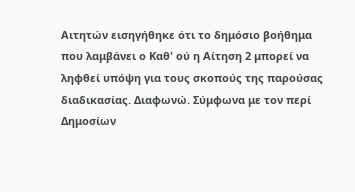Αιτητών εισηγήθηκε ότι το δημόσιο βοήθημα που λαμβάνει ο Καθ' ού η Αίτηση 2 μπορεί να ληφθεί υπόψη για τους σκοπούς της παρούσας διαδικασίας. Διαφωνώ. Σύμφωνα με τον περί Δημοσίων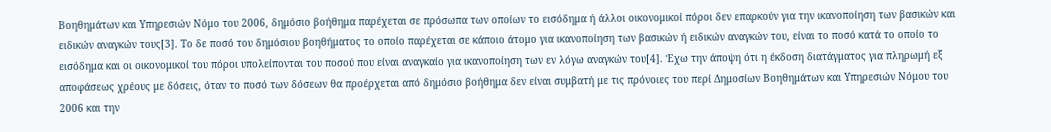Βοηθημάτων και Υπηρεσιών Νόμο του 2006, δημόσιο βοήθημα παρέχεται σε πρόσωπα των οποίων το εισόδημα ή άλλοι οικονομικοί πόροι δεν επαρκούν για την ικανοποίηση των βασικών και ειδικών αναγκών τους[3]. Το δε ποσό του δημόσιου βοηθήματος το οποίο παρέχεται σε κάποιο άτομο για ικανοποίηση των βασικών ή ειδικών αναγκών του, είναι το ποσό κατά το οποίο το εισόδημα και οι οικονομικοί του πόροι υπολείπονται του ποσού που είναι αναγκαίο για ικανοποίηση των εν λόγω αναγκών του[4]. Έχω την άποψη ότι η έκδοση διατάγματος για πληρωμή εξ αποφάσεως χρέους με δόσεις, όταν το ποσό των δόσεων θα προέρχεται από δημόσιο βοήθημα δεν είναι συμβατή με τις πρόνοιες του περί Δημοσίων Βοηθημάτων και Υπηρεσιών Νόμου του 2006 και την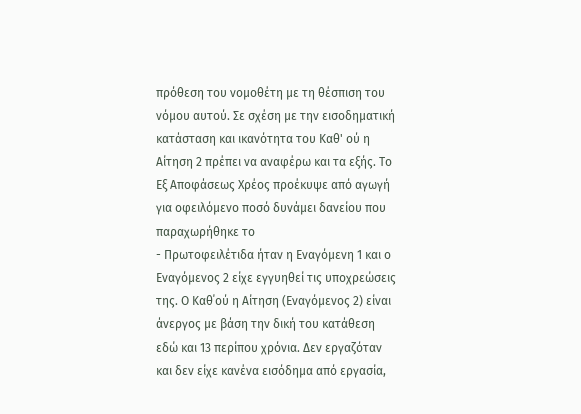πρόθεση του νομοθέτη με τη θέσπιση του νόμου αυτού. Σε σχέση με την εισοδηματική κατάσταση και ικανότητα του Καθ' ού η Αίτηση 2 πρέπει να αναφέρω και τα εξής. Το Εξ Αποφάσεως Χρέος προέκυψε από αγωγή για οφειλόμενο ποσό δυνάμει δανείου που παραχωρήθηκε το
- Πρωτοφειλέτιδα ήταν η Εναγόμενη 1 και ο Εναγόμενος 2 είχε εγγυηθεί τις υποχρεώσεις της. Ο Καθ΄ού η Αίτηση (Εναγόμενος 2) είναι άνεργος με βάση την δική του κατάθεση εδώ και 13 περίπου χρόνια. Δεν εργαζόταν και δεν είχε κανένα εισόδημα από εργασία,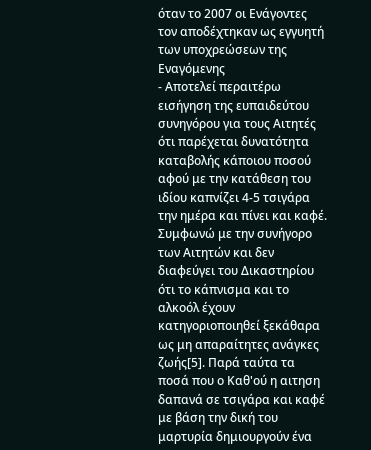όταν το 2007 οι Ενάγοντες τον αποδέχτηκαν ως εγγυητή των υποχρεώσεων της Εναγόμενης
- Αποτελεί περαιτέρω εισήγηση της ευπαιδεύτου συνηγόρου για τους Αιτητές ότι παρέχεται δυνατότητα καταβολής κάποιου ποσού αφού με την κατάθεση του ιδίου καπνίζει 4-5 τσιγάρα την ημέρα και πίνει και καφέ. Συμφωνώ με την συνήγορο των Αιτητών και δεν διαφεύγει του Δικαστηρίου ότι το κάπνισμα και το αλκοόλ έχουν κατηγοριοποιηθεί ξεκάθαρα ως μη απαραίτητες ανάγκες ζωής[5]. Παρά ταύτα τα ποσά που ο Καθ'ού η αιτηση δαπανά σε τσιγάρα και καφέ με βάση την δική του μαρτυρία δημιουργούν ένα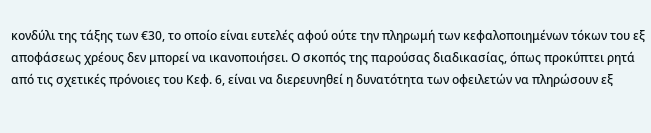κονδύλι της τάξης των €30, το οποίο είναι ευτελές αφού ούτε την πληρωμή των κεφαλοποιημένων τόκων του εξ αποφάσεως χρέους δεν μπορεί να ικανοποιήσει. Ο σκοπός της παρούσας διαδικασίας, όπως προκύπτει ρητά από τις σχετικές πρόνοιες του Κεφ. 6, είναι να διερευνηθεί η δυνατότητα των οφειλετών να πληρώσουν εξ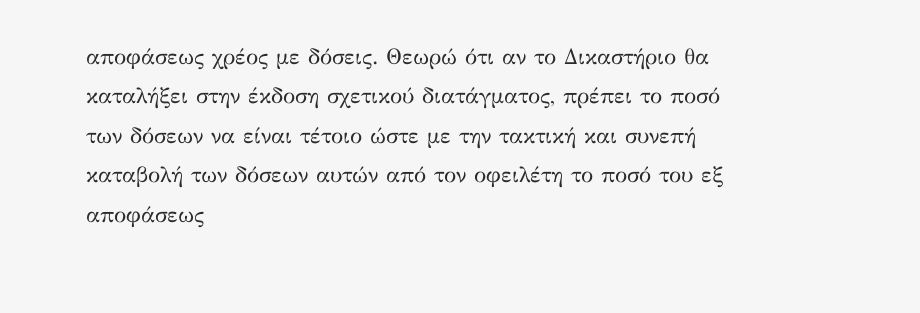αποφάσεως χρέος με δόσεις. Θεωρώ ότι αν το Δικαστήριο θα καταλήξει στην έκδοση σχετικού διατάγματος, πρέπει το ποσό των δόσεων να είναι τέτοιο ώστε με την τακτική και συνεπή καταβολή των δόσεων αυτών από τον οφειλέτη το ποσό του εξ αποφάσεως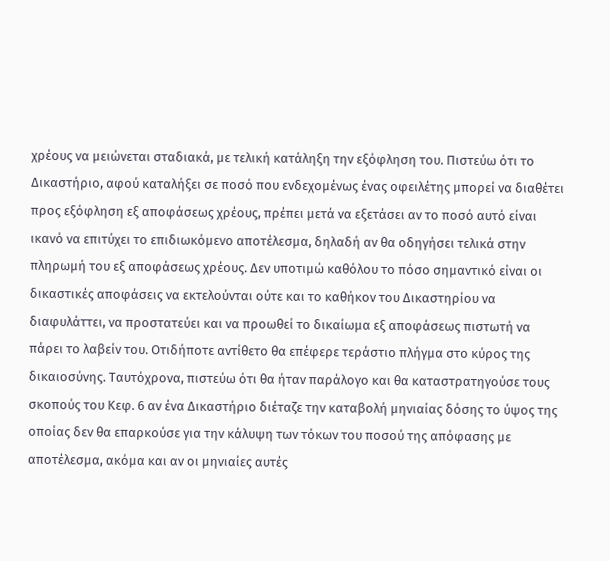χρέους να μειώνεται σταδιακά, με τελική κατάληξη την εξόφληση του. Πιστεύω ότι το Δικαστήριο, αφού καταλήξει σε ποσό που ενδεχομένως ένας οφειλέτης μπορεί να διαθέτει προς εξόφληση εξ αποφάσεως χρέους, πρέπει μετά να εξετάσει αν το ποσό αυτό είναι ικανό να επιτύχει το επιδιωκόμενο αποτέλεσμα, δηλαδή αν θα οδηγήσει τελικά στην πληρωμή του εξ αποφάσεως χρέους. Δεν υποτιμώ καθόλου το πόσο σημαντικό είναι οι δικαστικές αποφάσεις να εκτελούνται ούτε και το καθήκον του Δικαστηρίου να διαφυλάττει, να προστατεύει και να προωθεί το δικαίωμα εξ αποφάσεως πιστωτή να πάρει το λαβείν του. Οτιδήποτε αντίθετο θα επέφερε τεράστιο πλήγμα στο κύρος της δικαιοσύνης. Ταυτόχρονα, πιστεύω ότι θα ήταν παράλογο και θα καταστρατηγούσε τους σκοπούς του Κεφ. 6 αν ένα Δικαστήριο διέταζε την καταβολή μηνιαίας δόσης το ύψος της οποίας δεν θα επαρκούσε για την κάλυψη των τόκων του ποσού της απόφασης με αποτέλεσμα, ακόμα και αν οι μηνιαίες αυτές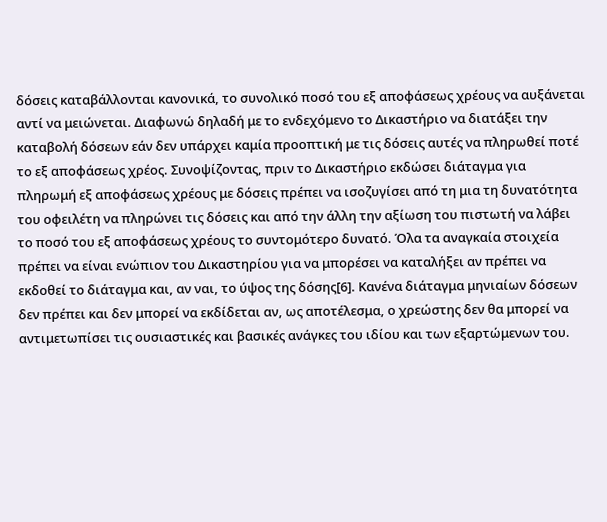δόσεις καταβάλλονται κανονικά, το συνολικό ποσό του εξ αποφάσεως χρέους να αυξάνεται αντί να μειώνεται. Διαφωνώ δηλαδή με το ενδεχόμενο το Δικαστήριο να διατάξει την καταβολή δόσεων εάν δεν υπάρχει καμία προοπτική με τις δόσεις αυτές να πληρωθεί ποτέ το εξ αποφάσεως χρέος. Συνοψίζοντας, πριν το Δικαστήριο εκδώσει διάταγμα για πληρωμή εξ αποφάσεως χρέους με δόσεις πρέπει να ισοζυγίσει από τη μια τη δυνατότητα του οφειλέτη να πληρώνει τις δόσεις και από την άλλη την αξίωση του πιστωτή να λάβει το ποσό του εξ αποφάσεως χρέους το συντομότερο δυνατό. Όλα τα αναγκαία στοιχεία πρέπει να είναι ενώπιον του Δικαστηρίου για να μπορέσει να καταλήξει αν πρέπει να εκδοθεί το διάταγμα και, αν ναι, το ύψος της δόσης[6]. Κανένα διάταγμα μηνιαίων δόσεων δεν πρέπει και δεν μπορεί να εκδίδεται αν, ως αποτέλεσμα, ο χρεώστης δεν θα μπορεί να αντιμετωπίσει τις ουσιαστικές και βασικές ανάγκες του ιδίου και των εξαρτώμενων του.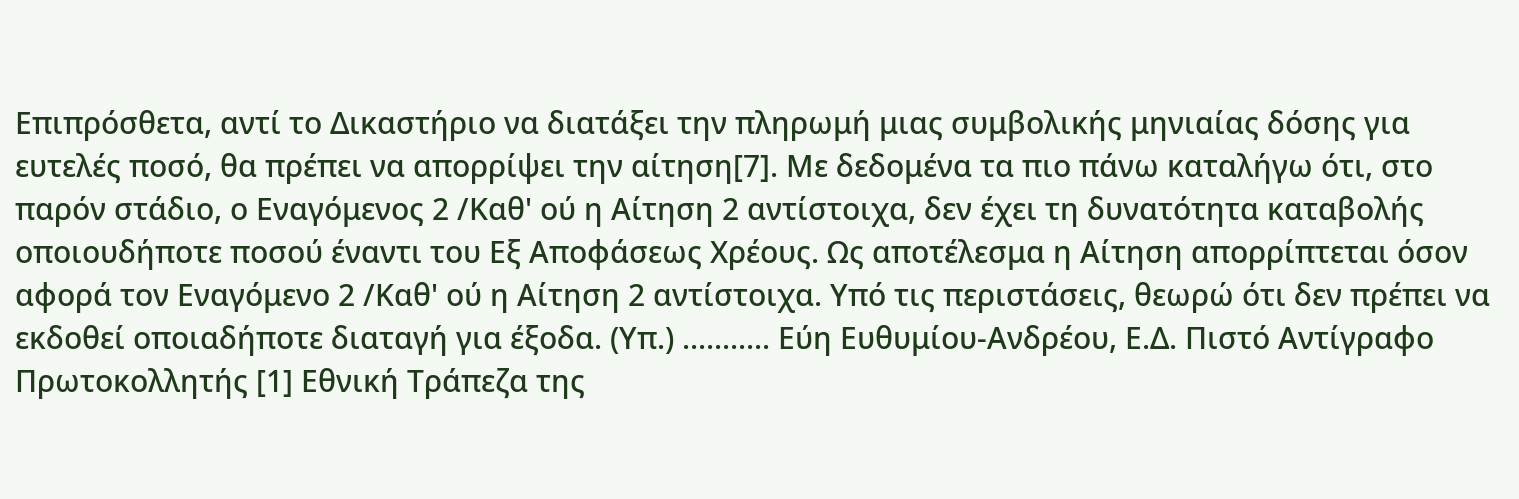Επιπρόσθετα, αντί το Δικαστήριο να διατάξει την πληρωμή μιας συμβολικής μηνιαίας δόσης για ευτελές ποσό, θα πρέπει να απορρίψει την αίτηση[7]. Με δεδομένα τα πιο πάνω καταλήγω ότι, στο παρόν στάδιο, ο Εναγόμενος 2 /Καθ' ού η Αίτηση 2 αντίστοιχα, δεν έχει τη δυνατότητα καταβολής οποιουδήποτε ποσού έναντι του Εξ Αποφάσεως Χρέους. Ως αποτέλεσμα η Αίτηση απορρίπτεται όσον αφορά τον Εναγόμενο 2 /Καθ' ού η Αίτηση 2 αντίστοιχα. Υπό τις περιστάσεις, θεωρώ ότι δεν πρέπει να εκδοθεί οποιαδήποτε διαταγή για έξοδα. (Υπ.) ........... Εύη Ευθυμίου-Ανδρέου, Ε.Δ. Πιστό Αντίγραφο Πρωτοκολλητής [1] Εθνική Τράπεζα της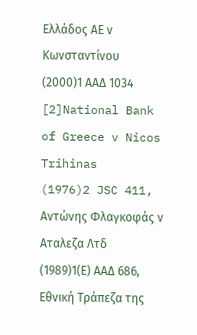Ελλάδος ΑΕ ν Κωνσταντίνου
(2000)1 ΑΑΔ 1034 [2]National Bank of Greece v Nicos Trihinas
(1976)2 JSC 411, Αντώνης Φλαγκοφάς ν Αταλεζα Λτδ
(1989)1(Ε) ΑΑΔ 686, Εθνική Τράπεζα της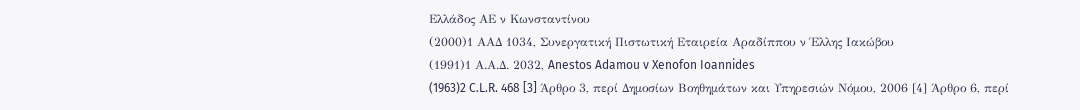Ελλάδος ΑΕ ν Κωνσταντίνου
(2000)1 ΑΑΔ 1034, Συνεργατική Πιστωτική Εταιρεία Αραδίππου ν Έλλης Ιακώβου
(1991)1 Α.Α.Δ. 2032, Anestos Adamou v Xenofon Ioannides
(1963)2 C.L.R. 468 [3] Άρθρο 3, περί Δημοσίων Βοηθημάτων και Υπηρεσιών Νόμου, 2006 [4] Άρθρο 6, περί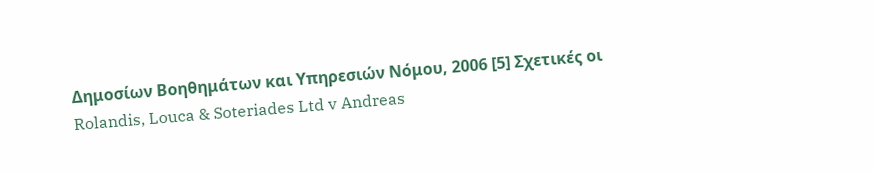Δημοσίων Βοηθημάτων και Υπηρεσιών Νόμου, 2006 [5] Σχετικές οι Rolandis, Louca & Soteriades Ltd v Andreas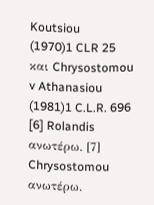Koutsiou
(1970)1 CLR 25 και Chrysostomou v Athanasiou
(1981)1 C.L.R. 696 [6] Rolandis ανωτέρω. [7] Chrysostomou ανωτέρω.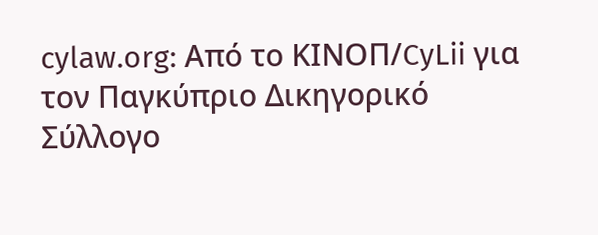cylaw.org: Από το ΚΙΝOΠ/CyLii για τον Παγκύπριο Δικηγορικό Σύλλογο